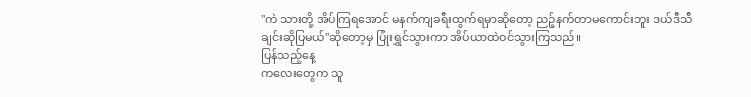"ကဲ သားတို့ အိပ်ကြရအောင် မနက်ကျခရီးထွက်ရမှာဆိုတော့ ညဉ့်နက်တာမကောင်းဘူး ဒယ်ဒီသီချင်းဆိုပြမယ်"ဆိုတော့မှ ပြုံးရွှင်သွားကာ အိပ်ယာထဲဝင်သွားကြသည်။
ပြန်သည့်နေ့
ကလေးတွေက သူ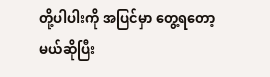တို့ပါပါးကို အပြင်မှာ တွေ့ရတော့မယ်ဆိုပြီး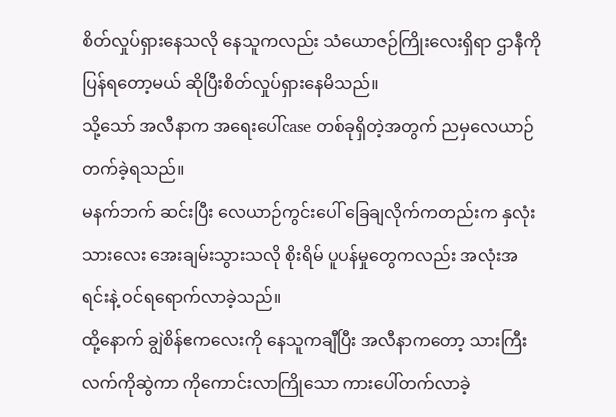စိတ်လှုပ်ရှားနေသလို နေသူကလည်း သံယောဇဉ်ကြိုးလေးရှိရာ ဌာနီကိုပြန်ရတော့မယ် ဆိုပြီးစိတ်လှုပ်ရှားနေမိသည်။
သို့သော် အလီနာက အရေးပေါ်case တစ်ခုရှိတဲ့အတွက် ညမှလေယာဉ်တက်ခဲ့ရသည်။
မနက်ဘက် ဆင်းပြီး လေယာဉ်ကွင်းပေါ် ခြေချလိုက်ကတည်းက နှလုံးသားလေး အေးချမ်းသွားသလို စိုးရိမ် ပူပန်မှုတွေကလည်း အလုံးအရင်းနဲ့ ဝင်ရရောက်လာခဲ့သည်။
ထို့နောက် ချွဲစိန်ဧကလေးကို နေသူကချီပြီး အလီနာကတော့ သားကြီးလက်ကိုဆွဲကာ ကိုကောင်းလာကြိုသော ကားပေါ်တက်လာခဲ့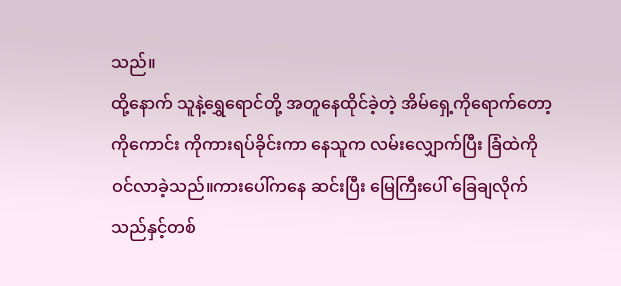သည်။
ထို့နောက် သူနဲ့ရွှေရောင်တို့ အတူနေထိုင်ခဲ့တဲ့ အိမ်ရှေ့ကိုရောက်တော့ ကိုကောင်း ကိုကားရပ်ခိုင်းကာ နေသူက လမ်းလျှောက်ပြီး ခြံထဲကို ဝင်လာခဲ့သည်။ကားပေါ်ကနေ ဆင်းပြီး မြေကြီးပေါ် ခြေချလိုက်သည်နှင့်တစ်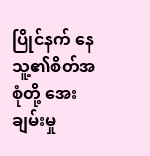ပြိုင်နက် နေသူ့၏စိတ်အစုံတို့ အေးချမ်းမှု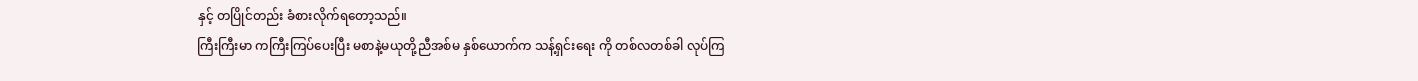နှင့် တပြိုင်တည်း ခံစားလိုက်ရတော့သည်။
ကြီးကြီးမာ ကကြီးကြပ်ပေးပြီး မစာနဲ့မယုတို့ညီအစ်မ နှစ်ယောက်က သန့်ရှင်းရေး ကို တစ်လတစ်ခါ လုပ်ကြ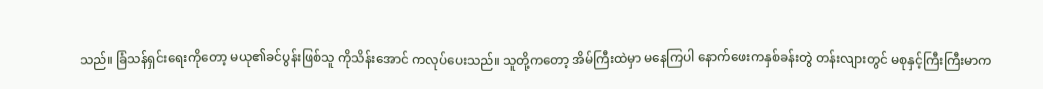သည်။ ခြံသန်ရှင်းရေးကိုတော့ မယု၏ခင်ပွန်းဖြစ်သူ ကိုသိန်းအောင် ကလုပ်ပေးသည်။ သူတို့ကတော့ အိမ်ကြီးထဲမှာ မနေကြပါ နောက်ဖေးကနှစ်ခန်းတွဲ တန်းလျားတွင် မစုနှင့်ကြီးကြီးမာက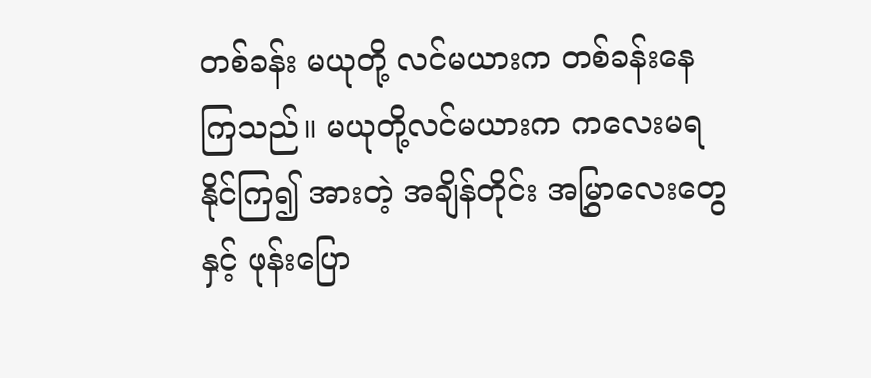တစ်ခန်း မယုတို့ လင်မယားက တစ်ခန်းနေကြသည်။ မယုတို့လင်မယားက ကလေးမရနိုင်ကြ၍ အားတဲ့ အချိန်တိုင်း အမြွှာလေးတွေနှင့် ဖုန်းပြော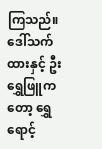ကြသည်။
ဒေါ်သက်ထားနှင့် ဦးရွှေဖြူကတော့ ရွှေရောင့်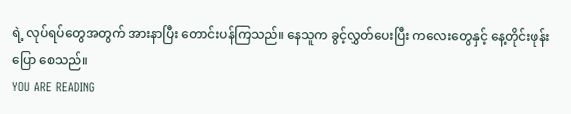ရဲ့ လုပ်ရပ်တွေအတွက် အားနာပြီး တောင်းပန်ကြသည်။ နေသူက ခွင့်လွှတ်ပေးပြီး ကလေးတွေနှင့် နေ့တိုင်းဖုန်းပြော စေသည်။
YOU ARE READING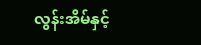လွန်းအိမ်နှင့်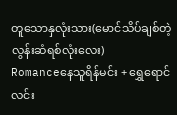တူသောနှလုံးသား(မောင်သိပ်ချစ်တဲ့ လွန်းဆံရစ်လုံးလေး)
Romanceနေသူရိန်မင်း + ရွှေရောင်လင်း